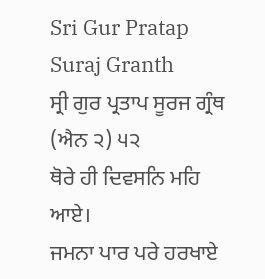Sri Gur Pratap Suraj Granth
ਸ੍ਰੀ ਗੁਰ ਪ੍ਰਤਾਪ ਸੂਰਜ ਗ੍ਰੰਥ (ਐਨ ੨) ੫੨
ਥੋਰੇ ਹੀ ਦਿਵਸਨਿ ਮਹਿ ਆਏ।
ਜਮਨਾ ਪਾਰ ਪਰੇ ਹਰਖਾਏ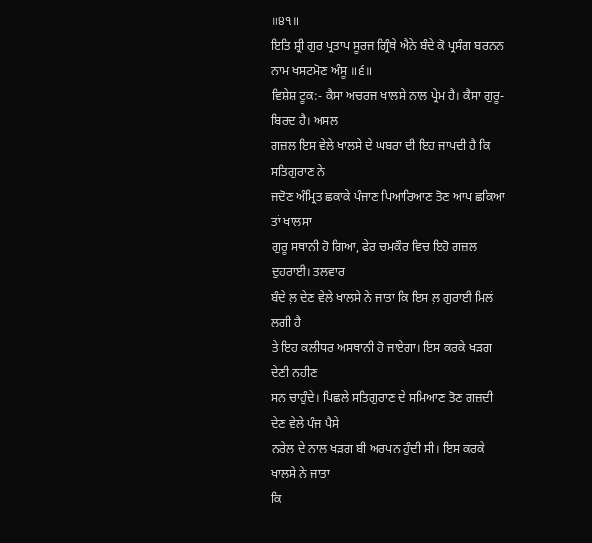॥੪੧॥
ਇਤਿ ਸ਼੍ਰੀ ਗੁਰ ਪ੍ਰਤਾਪ ਸੂਰਜ ਗ੍ਰਿੰਥੇ ਐਨੇ ਬੰਦੇ ਕੋ ਪ੍ਰਸੰਗ ਬਰਨਨ
ਨਾਮ ਖਸਟਮੋਣ ਅੰਸੂ ॥੬॥
ਵਿਸ਼ੇਸ਼ ਟੂਕ:- ਕੈਸਾ ਅਚਰਜ ਖਾਲਸੇ ਨਾਲ ਪ੍ਰੇਮ ਹੈ। ਕੈਸਾ ਗੁਰੂ-ਬਿਰਦ ਹੈ। ਅਸਲ
ਗਜ਼ਲ ਇਸ ਵੇਲੇ ਖਾਲਸੇ ਦੇ ਘਬਰਾ ਦੀ ਇਹ ਜਾਪਦੀ ਹੈ ਕਿ ਸਤਿਗੁਰਾਣ ਨੇ
ਜਦੋਣ ਅੰਮ੍ਰਿਤ ਛਕਾਕੇ ਪੰਜਾਣ ਪਿਆਰਿਆਣ ਤੋਣ ਆਪ ਛਕਿਆ ਤਾਂ ਖਾਲਸਾ
ਗੁਰੂ ਸਥਾਨੀ ਹੋ ਗਿਆ, ਫੇਰ ਚਮਕੌਰ ਵਿਚ ਇਹੋ ਗਜ਼ਲ ਦੁਹਰਾਈ। ਤਲਵਾਰ
ਬੰਦੇ ਲ਼ ਦੇਣ ਵੇਲੇ ਖਾਲਸੇ ਨੇ ਜਾਤਾ ਕਿ ਇਸ ਲ਼ ਗੁਰਾਈ ਮਿਲਂ ਲਗੀ ਹੈ
ਤੇ ਇਹ ਕਲੀਧਰ ਅਸਥਾਨੀ ਹੋ ਜਾਏਗਾ। ਇਸ ਕਰਕੇ ਖੜਗ ਦੇਣੀ ਨਹੀਣ
ਸਨ ਚਾਹੁੰਦੇ। ਪਿਛਲੇ ਸਤਿਗੁਰਾਣ ਦੇ ਸਮਿਆਣ ਤੋਣ ਗਜ਼ਦੀ ਦੇਣ ਵੇਲੇ ਪੰਜ ਪੈਸੇ
ਨਰੇਲ ਦੇ ਨਾਲ ਖੜਗ ਬੀ ਅਰਪਨ ਹੁੰਦੀ ਸੀ। ਇਸ ਕਰਕੇ ਖਾਲਸੇ ਨੇ ਜਾਤਾ
ਕਿ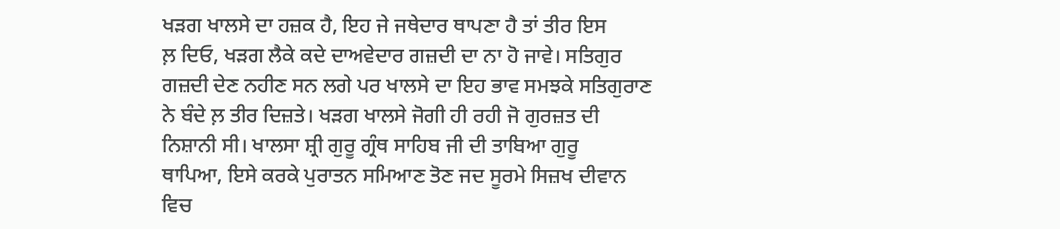ਖੜਗ ਖਾਲਸੇ ਦਾ ਹਜ਼ਕ ਹੈ, ਇਹ ਜੇ ਜਥੇਦਾਰ ਥਾਪਣਾ ਹੈ ਤਾਂ ਤੀਰ ਇਸ
ਲ਼ ਦਿਓ, ਖੜਗ ਲੈਕੇ ਕਦੇ ਦਾਅਵੇਦਾਰ ਗਜ਼ਦੀ ਦਾ ਨਾ ਹੋ ਜਾਵੇ। ਸਤਿਗੁਰ
ਗਜ਼ਦੀ ਦੇਣ ਨਹੀਣ ਸਨ ਲਗੇ ਪਰ ਖਾਲਸੇ ਦਾ ਇਹ ਭਾਵ ਸਮਝਕੇ ਸਤਿਗੁਰਾਣ
ਨੇ ਬੰਦੇ ਲ਼ ਤੀਰ ਦਿਜ਼ਤੇ। ਖੜਗ ਖਾਲਸੇ ਜੋਗੀ ਹੀ ਰਹੀ ਜੋ ਗੁਰਜ਼ਤ ਦੀ
ਨਿਸ਼ਾਨੀ ਸੀ। ਖਾਲਸਾ ਸ਼੍ਰੀ ਗੁਰੂ ਗ੍ਰੰਥ ਸਾਹਿਬ ਜੀ ਦੀ ਤਾਬਿਆ ਗੁਰੂ
ਥਾਪਿਆ, ਇਸੇ ਕਰਕੇ ਪੁਰਾਤਨ ਸਮਿਆਣ ਤੋਣ ਜਦ ਸੂਰਮੇ ਸਿਜ਼ਖ ਦੀਵਾਨ
ਵਿਚ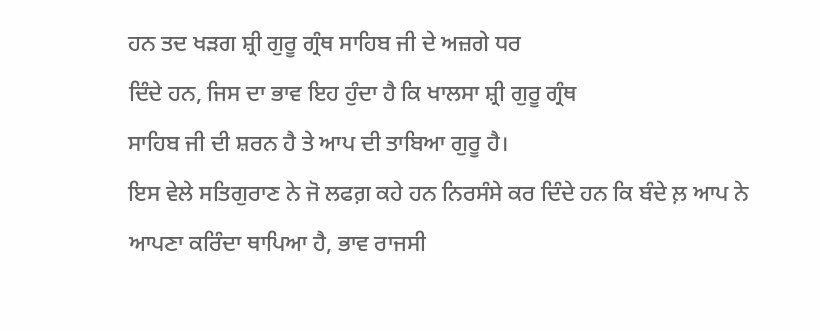ਹਨ ਤਦ ਖੜਗ ਸ਼੍ਰੀ ਗੁਰੂ ਗ੍ਰੰਥ ਸਾਹਿਬ ਜੀ ਦੇ ਅਜ਼ਗੇ ਧਰ
ਦਿੰਦੇ ਹਨ, ਜਿਸ ਦਾ ਭਾਵ ਇਹ ਹੁੰਦਾ ਹੈ ਕਿ ਖਾਲਸਾ ਸ਼੍ਰੀ ਗੁਰੂ ਗ੍ਰੰਥ
ਸਾਹਿਬ ਜੀ ਦੀ ਸ਼ਰਨ ਹੈ ਤੇ ਆਪ ਦੀ ਤਾਬਿਆ ਗੁਰੂ ਹੈ।
ਇਸ ਵੇਲੇ ਸਤਿਗੁਰਾਣ ਨੇ ਜੋ ਲਫਗ਼ ਕਹੇ ਹਨ ਨਿਰਸੰਸੇ ਕਰ ਦਿੰਦੇ ਹਨ ਕਿ ਬੰਦੇ ਲ਼ ਆਪ ਨੇ
ਆਪਣਾ ਕਰਿੰਦਾ ਥਾਪਿਆ ਹੈ, ਭਾਵ ਰਾਜਸੀ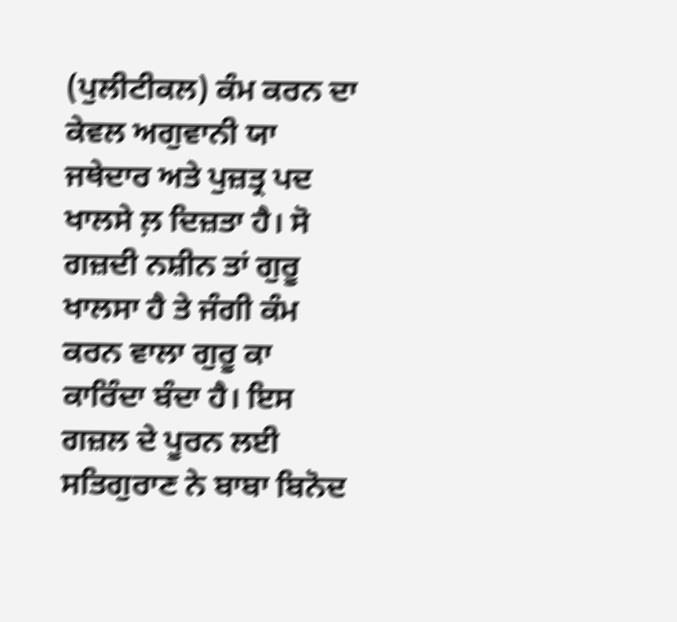(ਪੁਲੀਟੀਕਲ) ਕੰਮ ਕਰਨ ਦਾ
ਕੇਵਲ ਅਗੁਵਾਨੀ ਯਾ ਜਥੇਦਾਰ ਅਤੇ ਪੁਜ਼ਤ੍ਰ ਪਦ ਖਾਲਸੇ ਲ਼ ਦਿਜ਼ਤਾ ਹੈ। ਸੋ
ਗਜ਼ਦੀ ਨਸ਼ੀਨ ਤਾਂ ਗੁਰੂ ਖਾਲਸਾ ਹੈ ਤੇ ਜੰਗੀ ਕੰਮ ਕਰਨ ਵਾਲਾ ਗੁਰੂ ਕਾ
ਕਾਰਿੰਦਾ ਬੰਦਾ ਹੈ। ਇਸ ਗਜ਼ਲ ਦੇ ਪੂਰਨ ਲਈ ਸਤਿਗੁਰਾਣ ਨੇ ਬਾਬਾ ਬਿਨੋਦ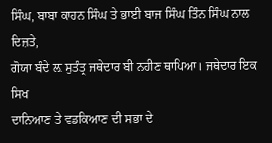ਸਿੰਘ, ਬਾਬਾ ਕਾਹਨ ਸਿੰਘ ਤੇ ਭਾਈ ਬਾਜ ਸਿੰਘ ਤਿੰਨ ਸਿੰਘ ਨਾਲ ਦਿਜ਼ਤੇ,
ਗੋਯਾ ਬੰਦੇ ਲ਼ ਸੁਤੰਤ੍ਰ ਜਥੇਦਾਰ ਬੀ ਨਹੀਣ ਥਾਪਿਆ। ਜਥੇਦਾਰ ਇਕ ਸਿਖ
ਦਾਨਿਆਣ ਤੇ ਵਡਕਿਆਣ ਦੀ ਸਭਾ ਦੇ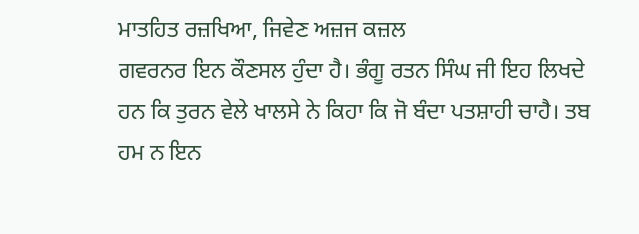ਮਾਤਹਿਤ ਰਜ਼ਖਿਆ, ਜਿਵੇਣ ਅਜ਼ਜ ਕਜ਼ਲ
ਗਵਰਨਰ ਇਨ ਕੌਣਸਲ ਹੁੰਦਾ ਹੈ। ਭੰਗੂ ਰਤਨ ਸਿੰਘ ਜੀ ਇਹ ਲਿਖਦੇ
ਹਨ ਕਿ ਤੁਰਨ ਵੇਲੇ ਖਾਲਸੇ ਨੇ ਕਿਹਾ ਕਿ ਜੋ ਬੰਦਾ ਪਤਸ਼ਾਹੀ ਚਾਹੈ। ਤਬ
ਹਮ ਨ ਇਨ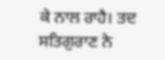ਕੇ ਨਾਲ ਰਾਹੈ। ਤਦ ਸਤਿਗੁਰਾਣ ਨੇ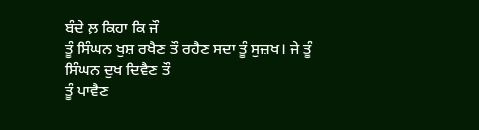ਬੰਦੇ ਲ਼ ਕਿਹਾ ਕਿ ਜੌ
ਤੂੰ ਸਿੰਘਨ ਖੁਸ਼ ਰਖੈਣ ਤੌ ਰਹੈਣ ਸਦਾ ਤੂੰ ਸੁਜ਼ਖ। ਜੇ ਤੂੰ ਸਿੰਘਨ ਦੁਖ ਦਿਵੈਣ ਤੌ
ਤੂੰ ਪਾਵੈਣ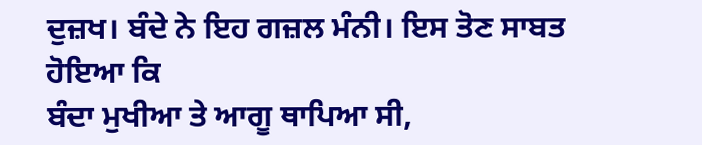ਦੁਜ਼ਖ। ਬੰਦੇ ਨੇ ਇਹ ਗਜ਼ਲ ਮੰਨੀ। ਇਸ ਤੋਣ ਸਾਬਤ ਹੋਇਆ ਕਿ
ਬੰਦਾ ਮੁਖੀਆ ਤੇ ਆਗੂ ਥਾਪਿਆ ਸੀ,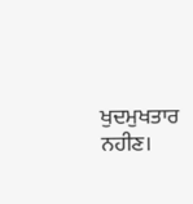ਖੁਦਮੁਖਤਾਰ ਨਹੀਣ।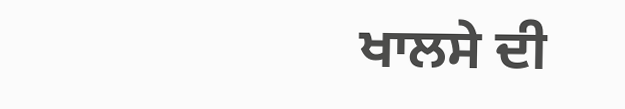ਖਾਲਸੇ ਦੀ